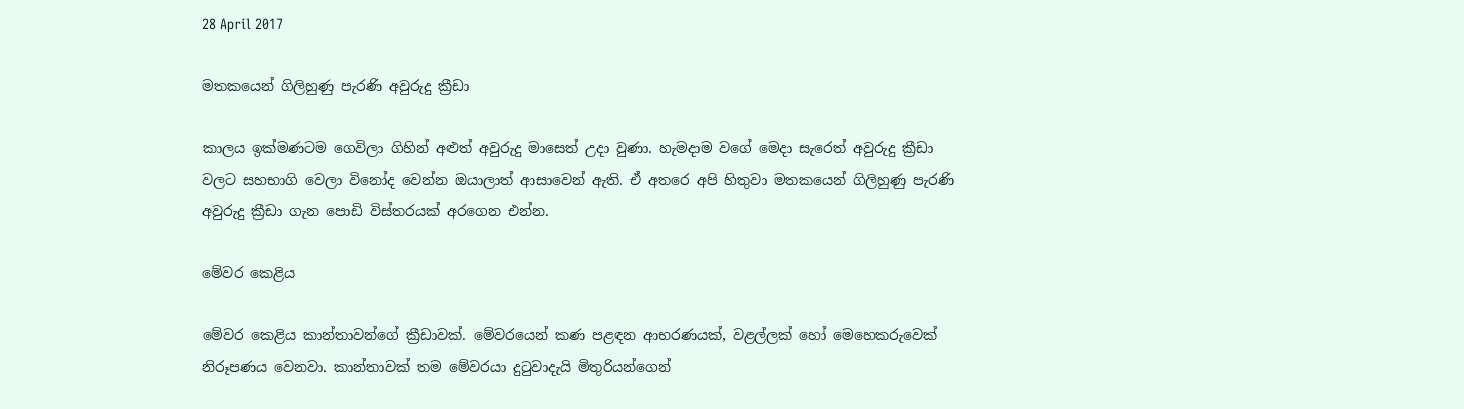28 April 2017

මතකයෙන් ගිලිහුණු පැරණි අවුරුදු ක්‍රීඩා

කාලය ඉක්මණටම ගෙවිලා ගිහින් අළුත් අවුරුදු මාසෙත් උදා වුණා. හැමදාම වගේ මෙදා සැරෙත් අවුරුදු ක්‍රීඩා වලට සහභාගි වෙලා විනෝද වෙන්න ඔයාලාත් ආසාවෙන් ඇති. ඒ අතරෙ අපි හිතුවා මතකයෙන් ගිලිහුණු පැරණි අවුරුදු ක්‍රීඩා ගැන පොඩි විස්තරයක් අරගෙන එන්න.

මේවර කෙළිය

මේවර කෙළිය කාන්තාවන්ගේ ක්‍රීඩාවක්. මේවරයෙන් කණ පළඳන ආභරණයක්, වළල්ලක් හෝ මෙහෙකරුවෙක් නිරූපණය වෙනවා. කාන්තාවක් තම මේවරයා දුටුවාදැයි මිතුරියන්ගෙන්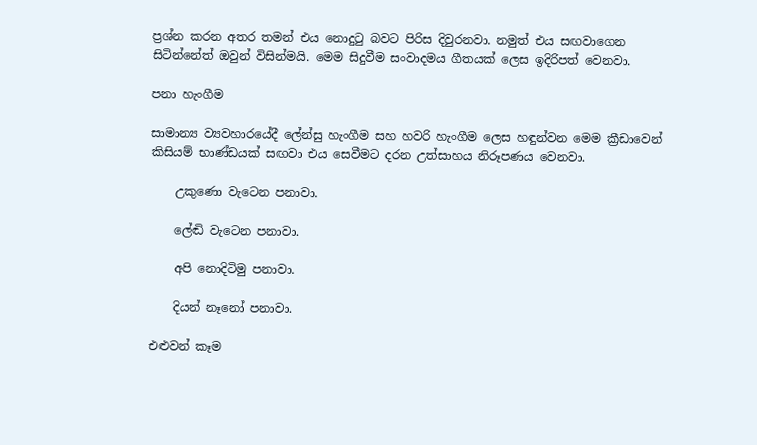ප්‍රශ්න කරන අතර තමන් එය නොදුටු බවට පිරිස දිවුරනවා. නමුත් එය සඟවාගෙන සිටින්නේත් ඔවුන් විසින්මයි. මෙම සිදුවීම සංවාදමය ගීතයක් ලෙස ඉදිරිපත් වෙනවා.

පනා හැංගීම

සාමාන්‍ය ව්‍යවහාරයේදී ලේන්සු හැංගීම සහ හවරි හැංගීම ලෙස හඳුන්වන මෙම ක්‍රීඩාවෙන්  කිසියම් භාණ්ඩයක් සඟවා එය සෙවීමට දරන උත්සාහය නිරූපණය වෙනවා.

    උකුණො වැටෙන පනාවා.

    ලේඬි වැටෙන පනාවා.

    අපි නොදිටිමු පනාවා.

    දියන් නෑනෝ පනාවා.

එළුවන් කෑම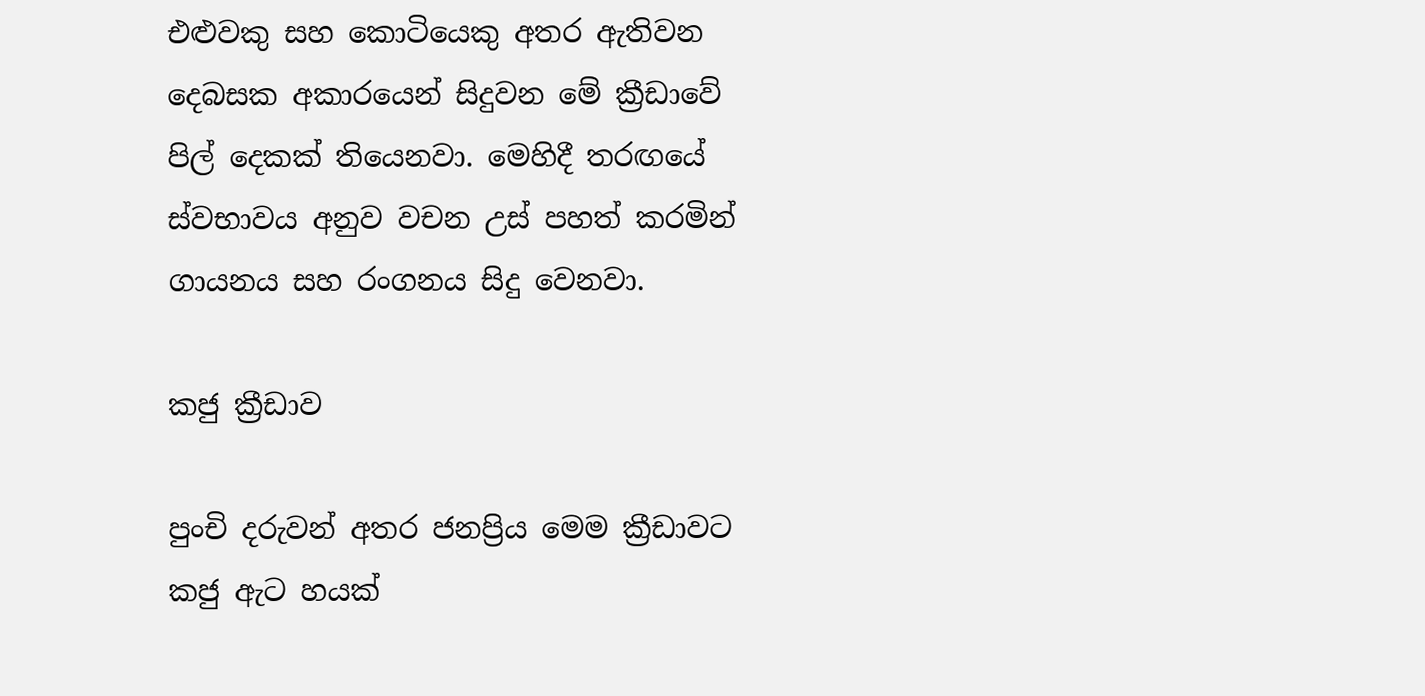එළුවකු සහ කොටියෙකු අතර ඇතිවන දෙබසක අකාරයෙන් සිදුවන මේ ක්‍රීඩාවේ පිල් දෙකක් තියෙනවා. මෙහිදී තරඟයේ ස්වභාවය අනුව වචන උස් පහත් කරමින් ගායනය සහ රංගනය සිදු වෙනවා.

කජු ක්‍රීඩාව

පුංචි දරුවන් අතර ජනප්‍රිය මෙම ක්‍රීඩාවට කජු ඇට හයක්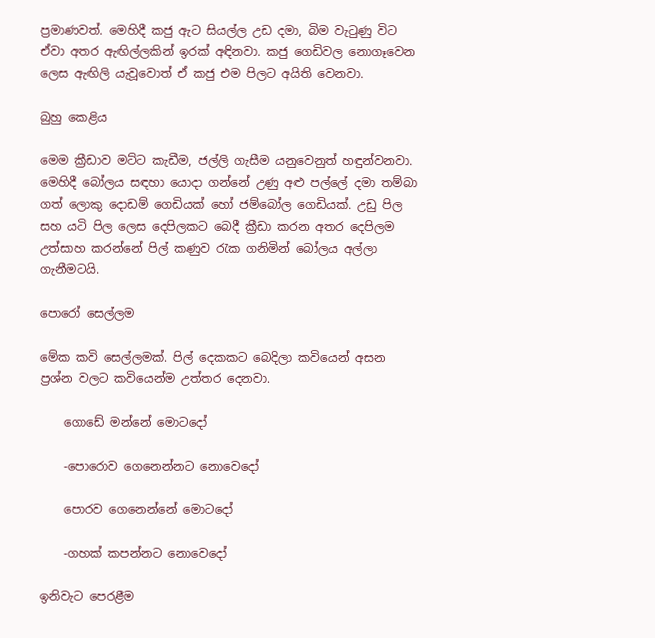ප්‍රමාණවත්. මෙහිදී කජු ඇට සියල්ල උඩ දමා, බිම වැටුණු විට ඒවා අතර ඇඟිල්ලකින් ඉරක් අඳිනවා. කජු ගෙඩිවල නොගෑවෙන ලෙස ඇඟිලි යැවූවොත් ඒ කජු එම පිලට අයිති වෙනවා.

බුහු කෙළිය

මෙම ක්‍රීඩාව මට්ට කැඩීම, ජල්ලි ගැසීම යනුවෙනුත් හඳුන්වනවා. මෙහිදී බෝලය සඳහා යොදා ගන්නේ උණු අළු පල්ලේ දමා තම්බා ගත් ලොකු දොඩම් ගෙඩියක් හෝ ජම්බෝල ගෙඩියක්. උඩු පිල සහ යටි පිල ලෙස දෙපිලකට බෙදී ක්‍රීඩා කරන අතර දෙපිලම උත්සාහ කරන්නේ පිල් කණුව රැක ගනිමින් බෝලය අල්ලා ගැනීමටයි.

පොරෝ සෙල්ලම

මේක කවි සෙල්ලමක්. පිල් දෙකකට බෙදිලා කවියෙන් අසන ප්‍රශ්න වලට කවියෙන්ම උත්තර දෙනවා.

    ගොඩේ මන්නේ මොටදෝ

    -පොරොව ගෙනෙන්නට නොවෙදෝ

    පොරව ගෙනෙන්නේ මොටදෝ

    -ගහක්‌ කපන්නට නොවෙදෝ

ඉනිවැට පෙරළීම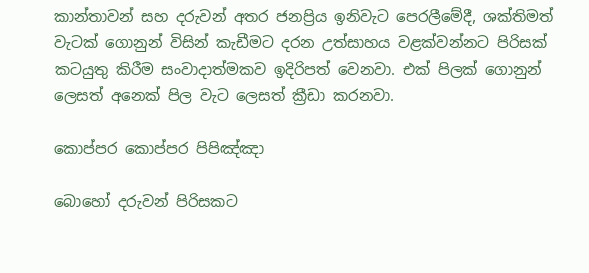කාන්තාවන් සහ දරුවන් අතර ජනප්‍රිය ඉනිවැට පෙරලීමේදී, ශක්‌තිමත් වැටක්‌ ගොනුන් විසින් කැඩීමට දරන උත්සාහය වළක්‌වන්නට පිරිසක්‌ කටයුතු කිරීම සංවාදාත්මකව ඉදිරිපත් වෙනවා. එක් පිලක් ගොනුන් ලෙසත් අනෙක් පිල වැට ලෙසත් ක්‍රීඩා කරනවා.

කොප්පර කොප්පර පිපිඤ්ඤා

බොහෝ දරුවන් පිරිසකට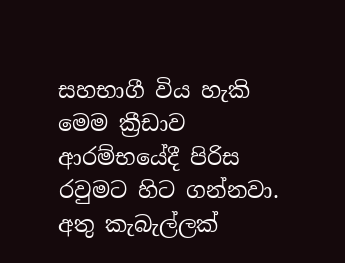සහභාගී විය හැකි මෙම ක්‍රීඩාව ආරම්භයේදී පිරිස රවුමට හිට ගන්නවා. අතු කැබැල්ලක්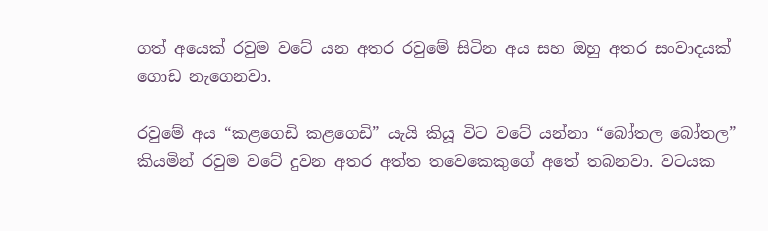ගත් අයෙක් රවුම වටේ යන අතර රවුමේ සිටින අය සහ ඔහු අතර සංවාදයක් ගොඩ නැගෙනවා.

රවුමේ අය “කළගෙඩි කළගෙඩි” යැයි කියූ විට වටේ යන්නා “බෝතල බෝතල” කියමින් රවුම වටේ දුවන අතර අත්ත තවෙකෙකුගේ අතේ තබනවා. වටයක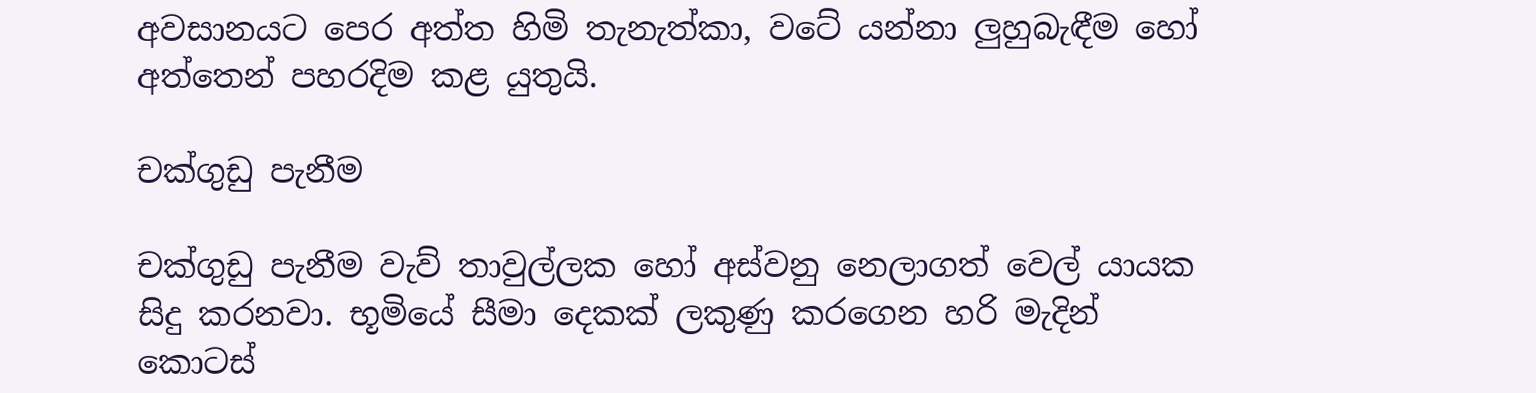අවසානයට පෙර අත්ත හිමි තැනැත්කා, වටේ යන්නා ලුහුබැඳීම හෝ අත්තෙන් පහරදිම කළ යුතුයි.

චක්‌ගුඩු පැනීම

චක්ගුඩු පැනීම වැව් තාවුල්ලක හෝ අස්වනු නෙලාගත් වෙල් යායක සිදු කරනවා. භූමියේ සීමා දෙකක් ලකුණු කරගෙන හරි මැදින් කොටස්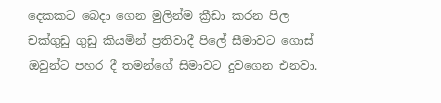දෙකකට බෙදා ගෙන මුලින්ම ක්‍රීඩා කරන පිල චක්ගුඩු ගුඩු කියමින් ප්‍රතිවාදී පිලේ සීමාවට ගොස් ඔවුන්ට පහර දී තමන්ගේ සිමාවට දුවගෙන එනවා.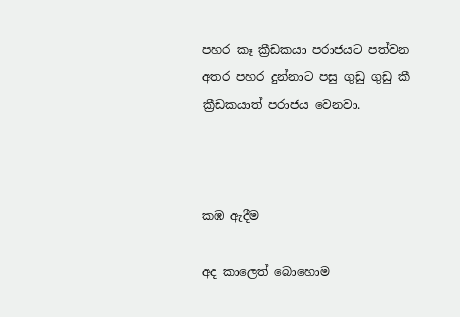පහර කෑ ක්‍රීඩකයා පරාජයට පත්වන අතර පහර දුන්නාට පසු ගුඩු ගුඩු කී ක්‍රීඩකයාත් පරාජය වෙනවා.



කඹ ඇදීම

අද කාලෙත් බොහොම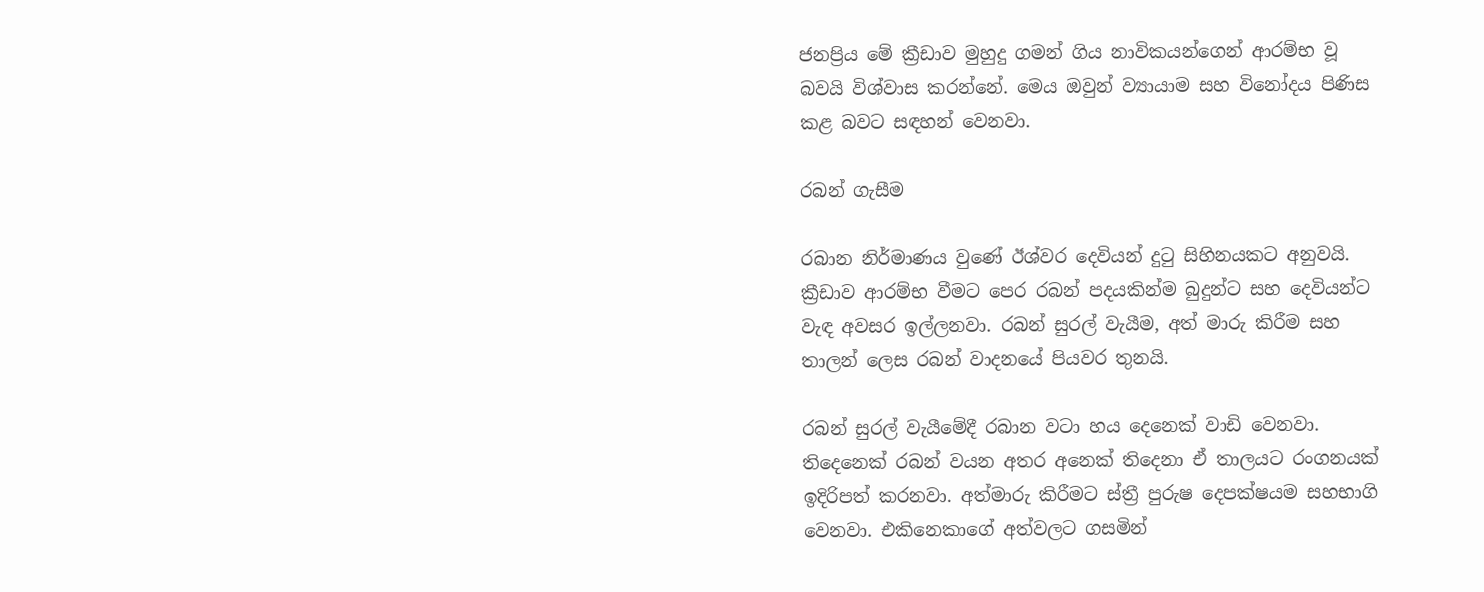ජනප්‍රිය මේ ක්‍රීඩාව මුහුදු ගමන් ගිය නාවිකයන්ගෙන් ආරම්භ වූ බවයි විශ්වාස කරන්නේ. මෙය ඔවුන් ව්‍යායාම සහ විනෝදය පිණිස කළ බවට සඳහන් වෙනවා.

රබන් ගැසීම

රබාන නිර්මාණය වුණේ ඊශ්වර දෙවියන් දුටු සිහිනයකට අනුවයි. ක්‍රීඩාව ආරම්භ වීමට පෙර රබන් පදයකින්ම බුදුන්ට සහ දෙවියන්ට වැඳ අවසර ඉල්ලනවා. රබන් සුරල් වැයීම, අත් මාරු කිරීම සහ තාලන් ලෙස රබන් වාදනයේ පියවර‌ තුනයි.

රබන් සුරල් වැයීමේදී රබාන වටා හය දෙනෙක් වාඩි වෙනවා. තිදෙනෙක් රබන් වයන අතර අනෙක් තිදෙනා ඒ තාලයට රංගනයක් ඉදිරිපත් කරනවා. අත්මාරු කිරීමට ස්ත්‍රී පුරුෂ දෙපක්ෂයම සහභාගි වෙනවා. එකිනෙකාගේ අත්වලට ගසමින්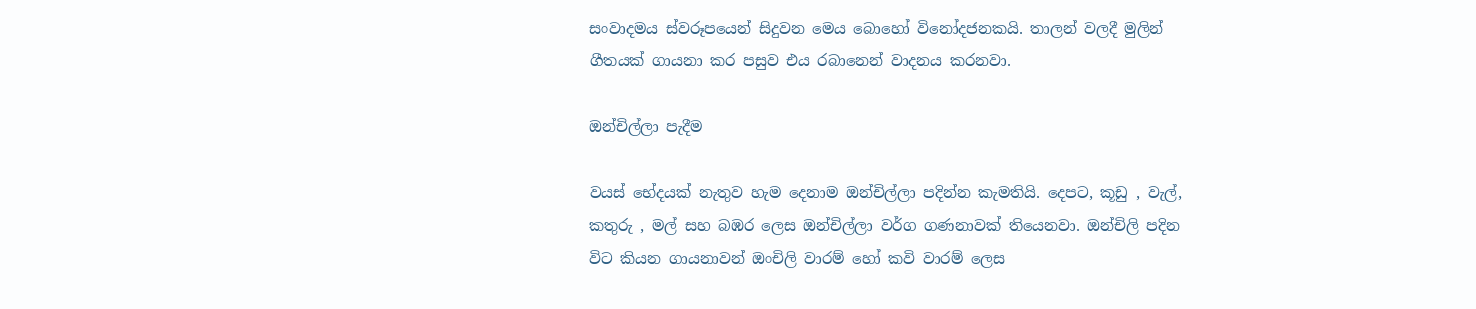සංවාදමය ස්වරූපයෙන් සිදුවන මෙය බොහෝ විනෝදජනකයි. තාලන් වලදී මුලින් ගීතයක් ගායනා කර පසුව එය රබානෙන් වාදනය කරනවා.

ඔන්චිල්ලා පැදීම

වයස් භේදයක් නැතුව හැම දෙනාම ඔන්චිල්ලා පදින්න කැමතියි. දෙපට, කූඩු , වැල්, කතුරු , මල් සහ බඹර ලෙස ඔන්චිල්ලා වර්ග ගණනාවක් තියෙනවා. ඔන්චිලි පදින විට කියන ගායනාවන් ඔංචිලි වාරම් හෝ කවි වාරම් ලෙස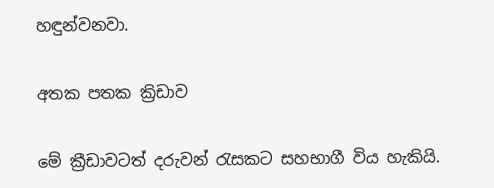හඳුන්වනවා.

අතක පතක ක්‍රිඩාව

මේ ක්‍රීඩාවටත් දරුවන් රැසකට සහභාගී විය හැකියි.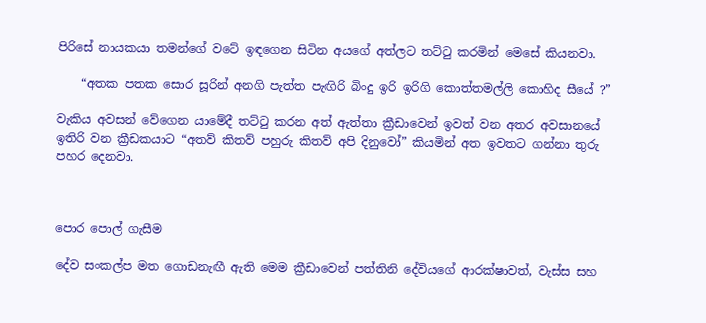පිරිසේ නායකයා තමන්ගේ වටේ ඉඳගෙන සිටින අයගේ අත්ලට තට්ටු කරමින් මෙසේ කියනවා.

    “අතක පතක සොර සූරින් අනගි පැත්ත පැඟිරි බිංදු ඉරි ඉරිගි කොත්තමල්ලි කොහිද සීයේ ?”

වැකිය අවසන් වේගෙන යාමේදී තට්ටු කරන අත් ඇත්තා ක්‍රීඩාවෙන් ඉවත් වන අතර අවසානයේ ඉතිරි වන ක්‍රීඩකයාට “අතව් කිතව් පහුරු කිතව් අපි දිනුවෝ” කියමින් අත ඉවතට ගන්නා තුරු පහර දෙනවා.



පොර පොල් ගැසීම

දේව සංකල්ප මත ගොඩනැඟී ඇති මෙම ක්‍රීඩාවෙන් පත්තිනි දේවියගේ ආරක්ෂාවත්, වැස්ස සහ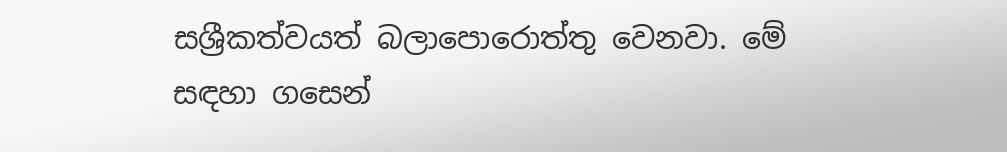සශ්‍රීකත්වයත් බලාපොරොත්තු වෙනවා. මේ සඳහා ගසෙන්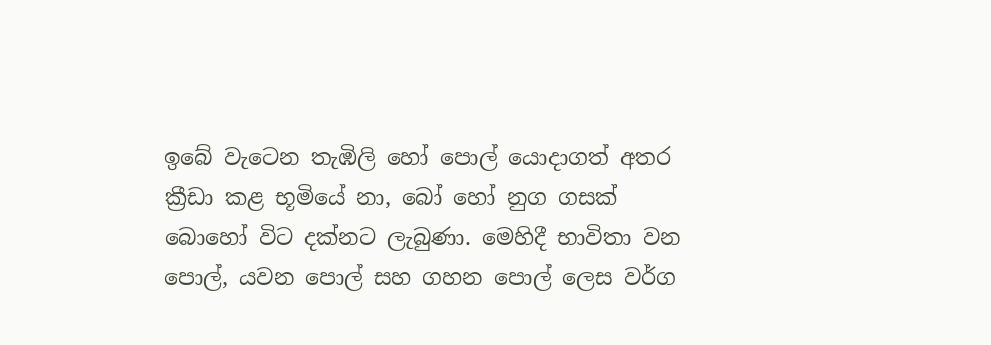ඉබේ වැටෙන තැඹිලි හෝ පොල් යොදාගත් අතර ක්‍රීඩා කළ භූමියේ නා, බෝ හෝ නුග ගසක් බොහෝ විට දක්නට ලැබුණා. මෙහිදී භාවිතා වන පොල්, යවන පොල් සහ ගහන පොල් ලෙස වර්ග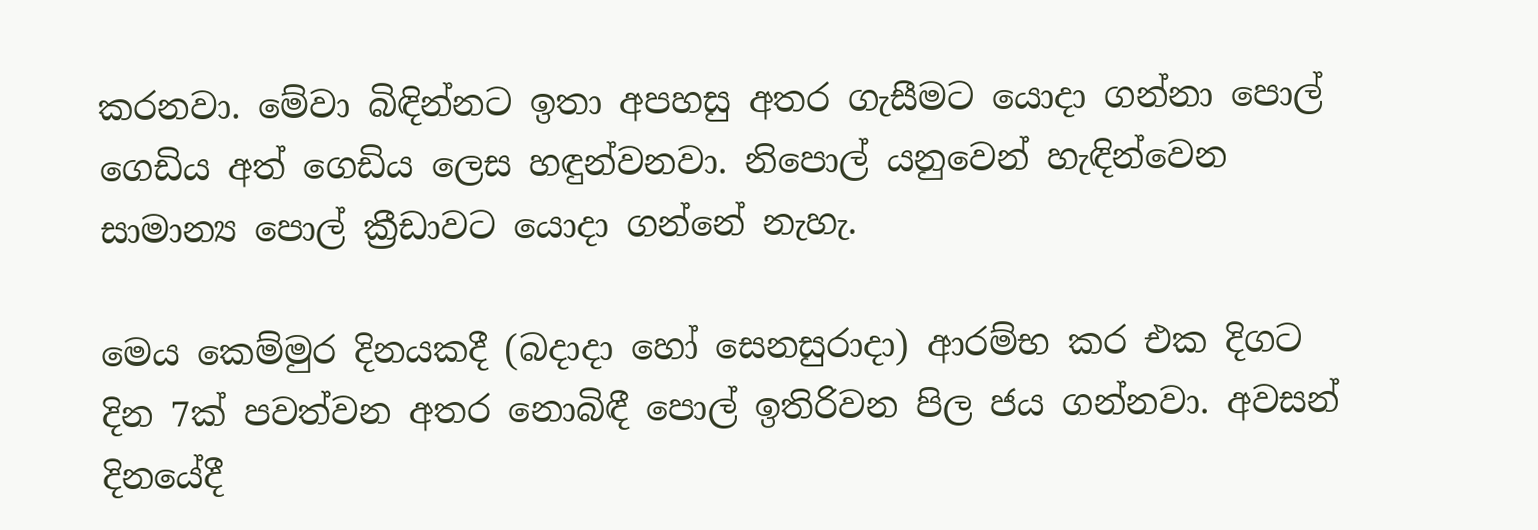කරනවා. මේවා බිඳින්නට ඉතා අපහසු අතර ගැසීමට යොදා ගන්නා පොල් ගෙඩිය අත් ගෙඩිය ලෙස හඳුන්වනවා. නිපොල් යනුවෙන් හැඳින්වෙන සාමාන්‍ය පොල් ක්‍රීඩාවට යොදා ගන්නේ නැහැ.

මෙය කෙම්මුර දිනයකදී (බදාදා හෝ සෙනසුරාදා) ආරම්භ කර එක දිගට දින 7ක් පවත්වන අතර නොබිඳී පොල් ඉතිරිවන පිල ජය ගන්නවා. අවසන් දිනයේදී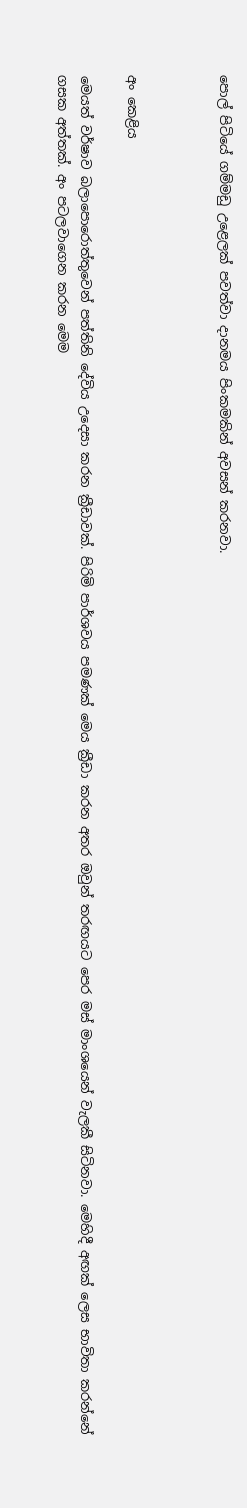පොල් පිටියේ ගම්මඩු උළෙලක් පවත්වා දානමය පිංකමකින් අවසන් කරනවා.



අං කෙළිය

මෙයත් වර්ෂාව බලාපොරොත්තුවෙන් පත්තිනි දේවිය උදෙසා කරන ක්‍රීඩාවක්. පිරිමි පාර්ශවය පමණක් මෙය ක්‍රීඩා කරන අතර ඔවුන් තරඟයට පෙර මස් මාංශයෙන් වැලකී සිටිනවා. මෙහිදී අඟක් ලෙස භාවිතා කරන්නේ ගසක අත්තක්. අං පටලවාගෙන කරන මෙම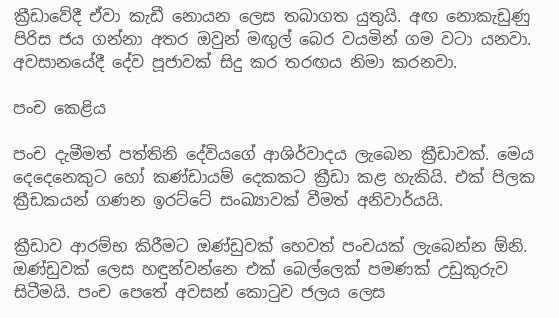ක්‍රීඩාවේදී ඒවා කැඩී නොයන ලෙස තබාගත යුතුයි. අඟ නොකැඩුණු පිරිස ජය ගන්නා අතර ඔවුන් මඟුල් බෙර වයමින් ගම වටා යනවා. අවසානයේදී දේව පූජාවක් සිදු කර තරඟය නිමා කරනවා.

පංච කෙළිය

පංච දැමීමත් පත්තිනි දේවියගේ ආශිර්වාදය ලැබෙන ක්‍රීඩාවක්. මෙය දෙදෙනෙකුට හෝ කණ්ඩායම් දෙකකට ක්‍රීඩා කළ හැකියි. එක් පිලක ක්‍රීඩකයන් ගණන ඉරට්ටේ සංඛ්‍යාවක් වීමත් අනිවාර්යයි.

ක්‍රීඩාව ආරම්භ කිරීමට ඔණ්ඩුවක් හෙවත් පංචයක් ලැබෙන්න ඕනි. ඔණ්ඩුවක් ලෙස හඳුන්වන්නෙ එක් බෙල්ලෙක් පමණක් උඩුකුරුව සිටීමයි. පංච පෙතේ අවසන් කොටුව ජලය ලෙස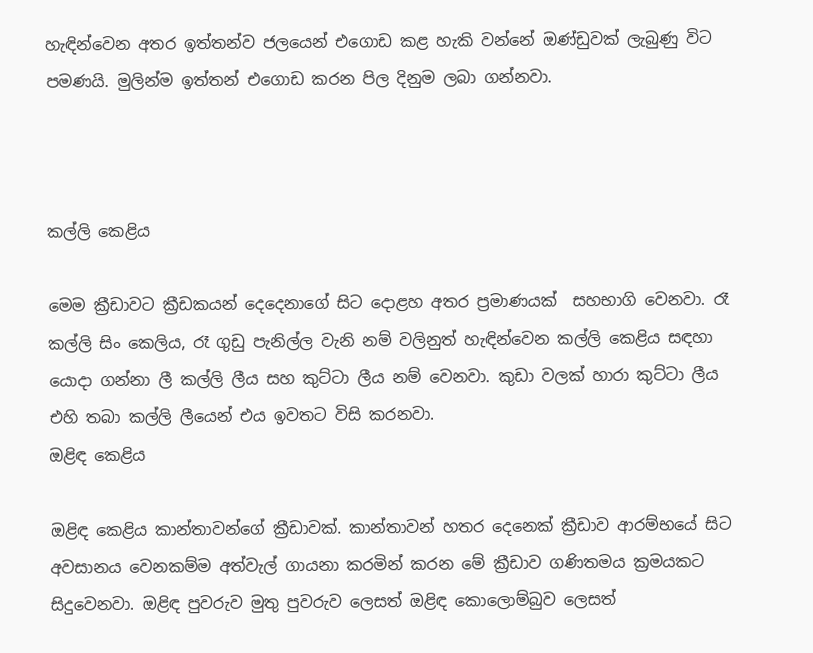හැඳින්වෙන අතර ඉත්තන්ව ජලයෙන් එගොඩ කළ හැකි වන්නේ ඔණ්ඩුවක් ලැබුණු විට පමණයි. මුලින්ම ඉත්තන් එගොඩ කරන පිල දිනුම ලබා ගන්නවා.



කල්ලි කෙළිය

මෙම ක්‍රීඩාවට ක්‍රීඩකයන් දෙදෙනාගේ සිට දොළහ අතර ප්‍රමාණයක් ‌ සහභාගි වෙනවා. රෑ කල්ලි සිං කෙලිය, රෑ ගුඩු පැනිල්ල වැනි නම් වලිනුත් හැඳින්වෙන කල්ලි කෙළිය සඳහා යොදා ගන්නා ලී කල්ලි ලීය සහ කුට්ටා ලීය නම් වෙනවා. කුඩා වලක් හාරා කුට්ටා ලීය එහි තබා කල්ලි ලීයෙන් එය ඉවතට විසි කරනවා.
ඔළිඳ කෙළිය

ඔළිඳ කෙළිය කාන්තාවන්ගේ ක්‍රීඩාවක්. කාන්තාවන් හතර දෙනෙක් ක්‍රීඩාව ආරම්භයේ සිට අවසානය වෙනකම්ම අත්වැල් ගායනා කරමින් කරන මේ ක්‍රීඩාව ගණිතමය ක්‍රමයකට සිදුවෙනවා. ඔළිඳ පුවරුව මුතු පුවරුව ලෙසත් ඔළිඳ කොලොම්බුව ලෙසත්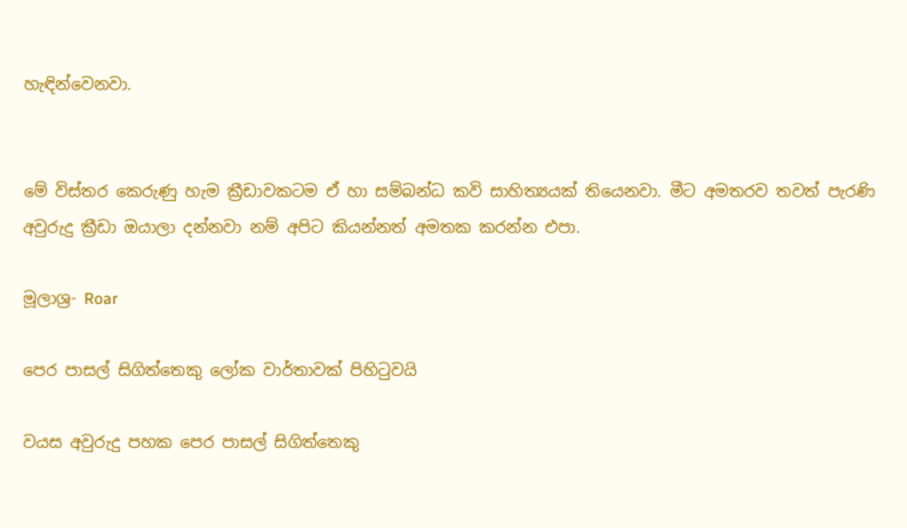හැඳින්වෙනවා.


මේ විස්තර කෙරුණු හැම ක්‍රීඩාවකටම ඒ හා සම්බන්ධ කවි සාහිත්‍යයක් තියෙනවා. මීට අමතරව තවත් පැරණි අවුරුදු ක්‍රීඩා ඔයාලා දන්නවා නම් අපිට කියන්නත් අමතක කරන්න එපා.

මූලාශ්‍ර- Roar

පෙර පාසල් සිගිත්තෙකු ලෝක වාර්තාවක් පිහිටුවයි

වයස අවුරුදු පහක පෙර පාසල් සිගිත්තෙකු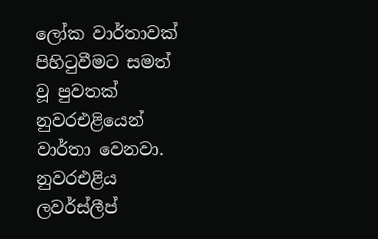ලෝක වාර්තාවක් පිහිටුවීමට සමත් වූ පුවතක් නුවරඑළියෙන් වාර්තා වෙනවා.  නුවරඑළිය ලවර්ස්ලීප්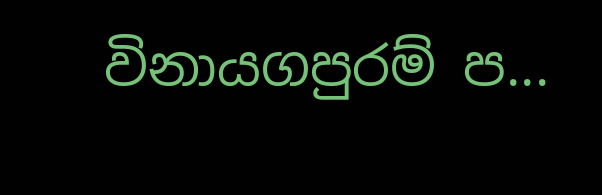විනායගපුරම් ප...